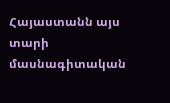Հայաստանն այս տարի մասնագիտական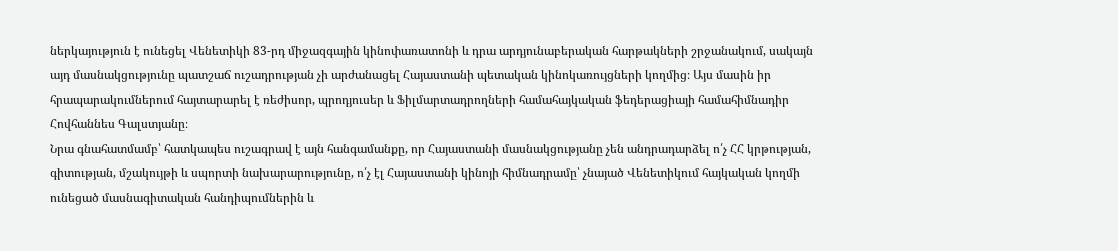ներկայություն է ունեցել Վենետիկի 83-րդ միջազգային կինոփառատոնի և դրա արդյունաբերական հարթակների շրջանակում, սակայն այդ մասնակցությունը պատշաճ ուշադրության չի արժանացել Հայաստանի պետական կինոկառույցների կողմից։ Այս մասին իր հրապարակումներում հայտարարել է ռեժիսոր, պրոդյուսեր և Ֆիլմարտադրողների համահայկական ֆեդերացիայի համահիմնադիր Հովհաննես Գալստյանը։
Նրա գնահատմամբ՝ հատկապես ուշագրավ է այն հանգամանքը, որ Հայաստանի մասնակցությանը չեն անդրադարձել ո՛չ ՀՀ կրթության, գիտության, մշակույթի և սպորտի նախարարությունը, ո՛չ էլ Հայաստանի կինոյի հիմնադրամը՝ չնայած Վենետիկում հայկական կողմի ունեցած մասնագիտական հանդիպումներին և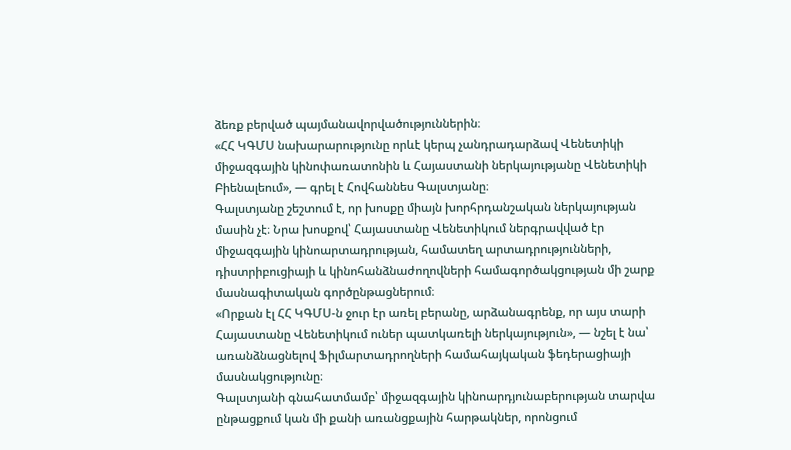ձեռք բերված պայմանավորվածություններին։
«ՀՀ ԿԳՄՍ նախարարությունը որևէ կերպ չանդրադարձավ Վենետիկի միջազգային կինոփառատոնին և Հայաստանի ներկայությանը Վենետիկի Բիենալեում», — գրել է Հովհաննես Գալստյանը։
Գալստյանը շեշտում է, որ խոսքը միայն խորհրդանշական ներկայության մասին չէ։ Նրա խոսքով՝ Հայաստանը Վենետիկում ներգրավված էր միջազգային կինոարտադրության, համատեղ արտադրությունների, դիստրիբուցիայի և կինոհանձնաժողովների համագործակցության մի շարք մասնագիտական գործընթացներում։
«Որքան էլ ՀՀ ԿԳՄՍ-ն ջուր էր առել բերանը, արձանագրենք, որ այս տարի Հայաստանը Վենետիկում ուներ պատկառելի ներկայություն», — նշել է նա՝ առանձնացնելով Ֆիլմարտադրողների համահայկական ֆեդերացիայի մասնակցությունը։
Գալստյանի գնահատմամբ՝ միջազգային կինոարդյունաբերության տարվա ընթացքում կան մի քանի առանցքային հարթակներ, որոնցում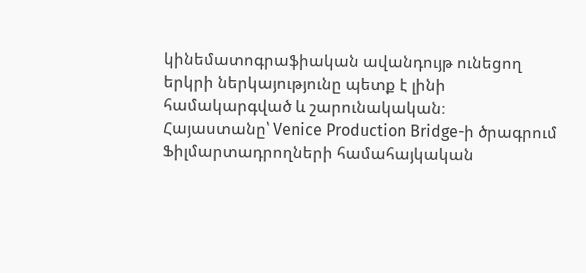կինեմատոգրաֆիական ավանդույթ ունեցող երկրի ներկայությունը պետք է լինի համակարգված և շարունակական։
Հայաստանը՝ Venice Production Bridge-ի ծրագրում
Ֆիլմարտադրողների համահայկական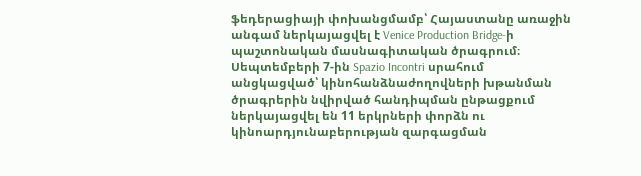ֆեդերացիայի փոխանցմամբ՝ Հայաստանը առաջին անգամ ներկայացվել է Venice Production Bridge-ի պաշտոնական մասնագիտական ծրագրում։
Սեպտեմբերի 7-ին Spazio Incontri սրահում անցկացված՝ կինոհանձնաժողովների խթանման ծրագրերին նվիրված հանդիպման ընթացքում ներկայացվել են 11 երկրների փորձն ու կինոարդյունաբերության զարգացման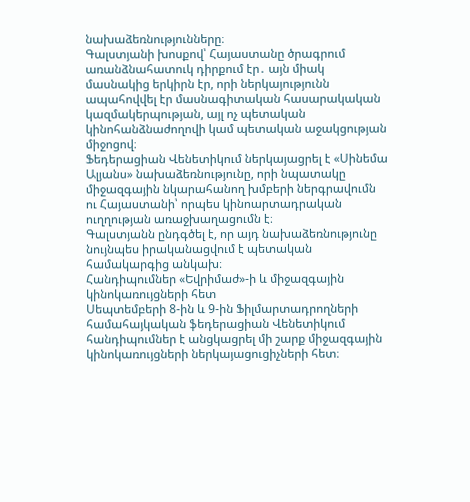նախաձեռնությունները։
Գալստյանի խոսքով՝ Հայաստանը ծրագրում առանձնահատուկ դիրքում էր․ այն միակ մասնակից երկիրն էր, որի ներկայությունն ապահովվել էր մասնագիտական հասարակական կազմակերպության, այլ ոչ պետական կինոհանձնաժողովի կամ պետական աջակցության միջոցով։
Ֆեդերացիան Վենետիկում ներկայացրել է «Սինեմա Ալյանս» նախաձեռնությունը, որի նպատակը միջազգային նկարահանող խմբերի ներգրավումն ու Հայաստանի՝ որպես կինոարտադրական ուղղության առաջխաղացումն է։
Գալստյանն ընդգծել է, որ այդ նախաձեռնությունը նույնպես իրականացվում է պետական համակարգից անկախ։
Հանդիպումներ «Եվրիմաժ»-ի և միջազգային կինոկառույցների հետ
Սեպտեմբերի 8-ին և 9-ին Ֆիլմարտադրողների համահայկական ֆեդերացիան Վենետիկում հանդիպումներ է անցկացրել մի շարք միջազգային կինոկառույցների ներկայացուցիչների հետ։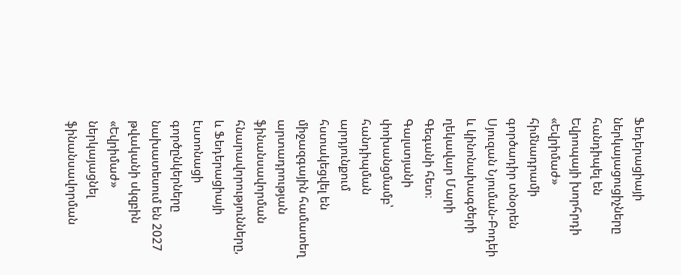Ֆեդերացիայի ներկայացուցիչները հանդիպել են Եվրոպայի խորհրդի «Եվրիմաժ» հիմնադրամի գործադիր տնօրեն Սյուզան Նյուման-Բոդեի և կինոնախագծերի ղեկավար Մարի Գեգանի հետ։
Գալստյանի փոխանցմամբ՝ հանդիպման արդյունքում հստակեցվել են միջազգային համատեղ արտադրության ֆինանսավորման հնարավորությունները, և Ֆեդերացիայի էստոնացի գործընկերները նախատեսում են 2027 թվականի սկզբին «Եվրիմաժ» ներկայացնել ֆինանսավորման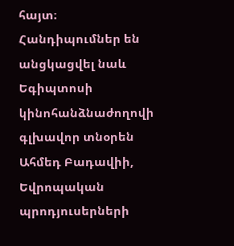հայտ։
Հանդիպումներ են անցկացվել նաև Եգիպտոսի կինոհանձնաժողովի գլխավոր տնօրեն Ահմեդ Բադավիի, Եվրոպական պրոդյուսերների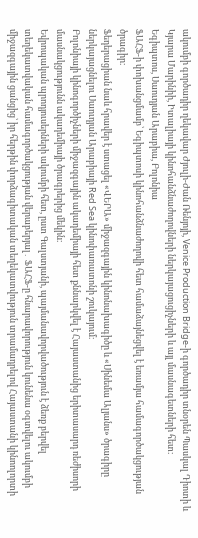ակումբի գործադիր ղեկավար Ժյուլի-Ժան Ռենյոյի, Venice Production Bridge-ի գործադիր տնօրեն Պասկալ Դիոտի և Կյարա Մարինիի, Իտալիայի կինոհանձնաժողովների ներկայացուցիչների և այլ մասնագետների հետ։
Եգիպտոս, Սաուդյան Արաբիա, Բոլոնիա
ՖԱՀՖ-ի փոխանցմամբ՝ Եգիպտոսի կինոհանձնաժողովի հետ համաձայնեցվել է եռամյա համագործակցության ծրագիր։
Ֆեդերացիան նաև հրավեր է ստացել «ՎԵՐԱ» միջազգային կինոնախագիծը և «Սինեմա Ալյանս» ծրագիրը ներկայացնելու Սաուդյան Արաբիայի Red Sea կինոփառատոնի շուկայում։
Բոլոնիայի կինոգործիչների միջազգային ակադեմիայի հետ քննարկվել է Հայաստանից երիտասարդ ռեժիսորի մասնակցությունն ակադեմիայի ծրագրերից մեկին։
Եվրոպական պրոդյուսերների ակումբի հետ, ըստ Գալստյանի, պայմանավորվածություն է ձեռք բերվել տեղեկատվական համագործակցության վերաբերյալ․ ՖԱՀՖ-ը հնարավորություն կունենա օգտվելու ակումբի միջազգային ցանցից՝ իր հերթին փորձագիտական տեղեկատվություն տրամադրելով Հայաստանի կինոոլորտի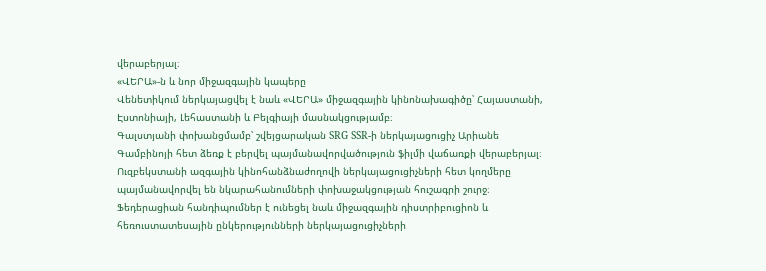վերաբերյալ։
«ՎԵՐԱ»-ն և նոր միջազգային կապերը
Վենետիկում ներկայացվել է նաև «ՎԵՐԱ» միջազգային կինոնախագիծը՝ Հայաստանի, Էստոնիայի, Լեհաստանի և Բելգիայի մասնակցությամբ։
Գալստյանի փոխանցմամբ՝ շվեյցարական SRG SSR-ի ներկայացուցիչ Արիանե Գամբինոյի հետ ձեռք է բերվել պայմանավորվածություն ֆիլմի վաճառքի վերաբերյալ։
Ուզբեկստանի ազգային կինոհանձնաժողովի ներկայացուցիչների հետ կողմերը պայմանավորվել են նկարահանումների փոխաջակցության հուշագրի շուրջ։
Ֆեդերացիան հանդիպումներ է ունեցել նաև միջազգային դիստրիբուցիոն և հեռուստատեսային ընկերությունների ներկայացուցիչների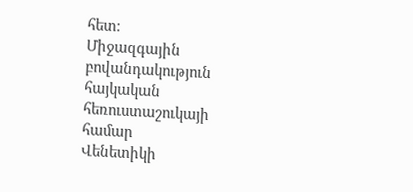հետ։
Միջազգային բովանդակություն հայկական հեռուստաշուկայի համար
Վենետիկի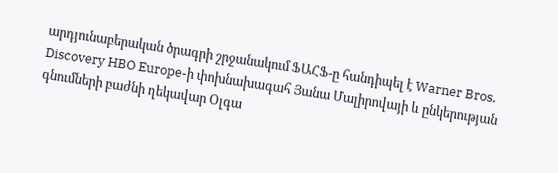արդյունաբերական ծրագրի շրջանակում ՖԱՀՖ-ը հանդիպել է Warner Bros. Discovery HBO Europe-ի փոխնախագահ Յանա Մալիրովայի և ընկերության գնումների բաժնի ղեկավար Օլգա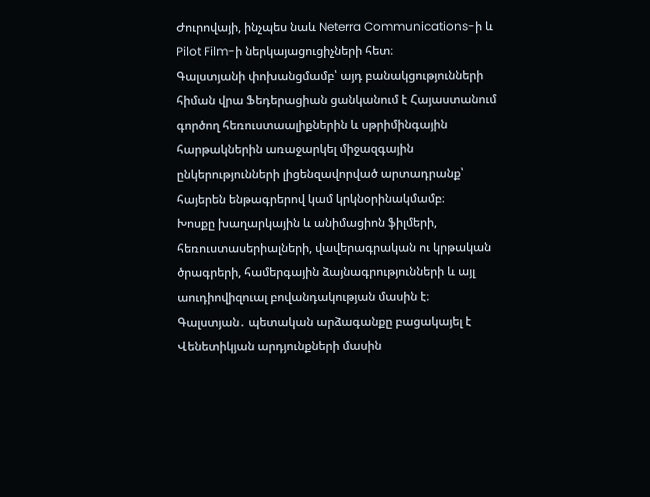Ժուրովայի, ինչպես նաև Neterra Communications-ի և Pilot Film-ի ներկայացուցիչների հետ։
Գալստյանի փոխանցմամբ՝ այդ բանակցությունների հիման վրա Ֆեդերացիան ցանկանում է Հայաստանում գործող հեռուստաալիքներին և սթրիմինգային հարթակներին առաջարկել միջազգային ընկերությունների լիցենզավորված արտադրանք՝ հայերեն ենթագրերով կամ կրկնօրինակմամբ։
Խոսքը խաղարկային և անիմացիոն ֆիլմերի, հեռուստասերիալների, վավերագրական ու կրթական ծրագրերի, համերգային ձայնագրությունների և այլ աուդիովիզուալ բովանդակության մասին է։
Գալստյան․ պետական արձագանքը բացակայել է
Վենետիկյան արդյունքների մասին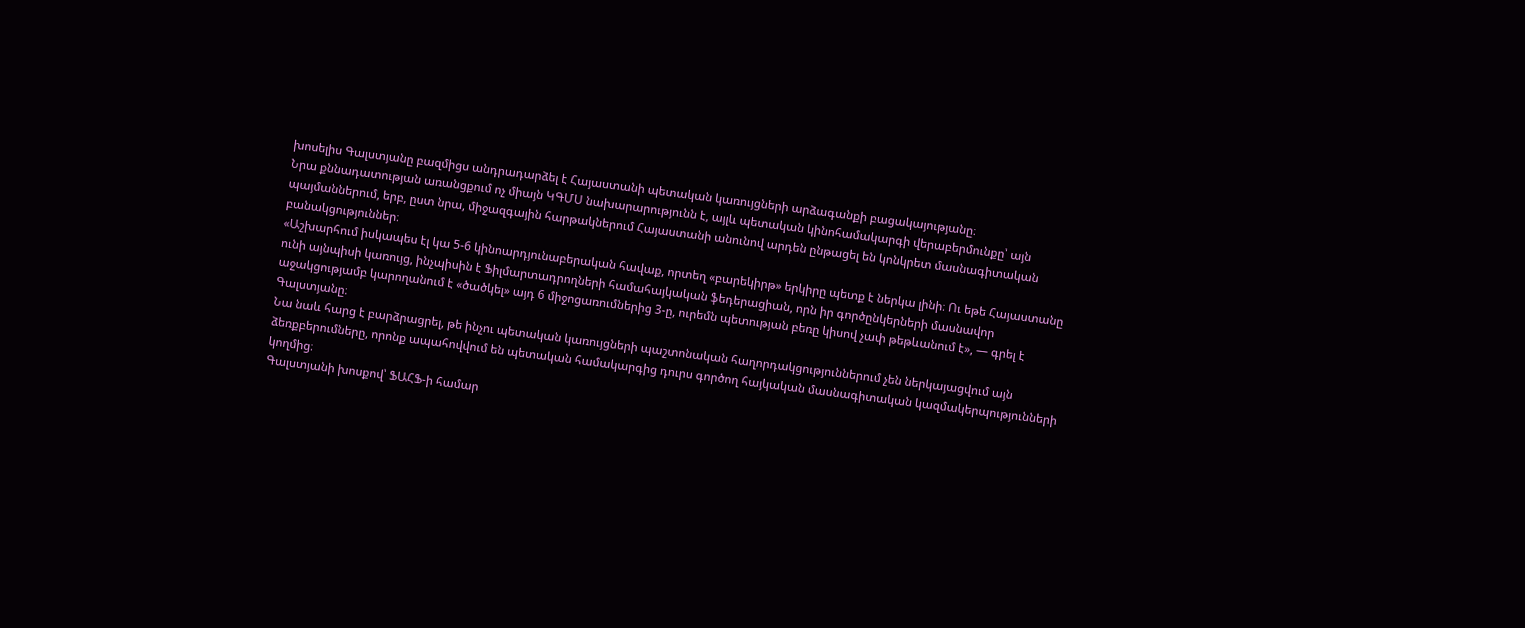խոսելիս Գալստյանը բազմիցս անդրադարձել է Հայաստանի պետական կառույցների արձագանքի բացակայությանը։
Նրա քննադատության առանցքում ոչ միայն ԿԳՄՍ նախարարությունն է, այլև պետական կինոհամակարգի վերաբերմունքը՝ այն պայմաններում, երբ, ըստ նրա, միջազգային հարթակներում Հայաստանի անունով արդեն ընթացել են կոնկրետ մասնագիտական բանակցություններ։
«Աշխարհում իսկապես էլ կա 5-6 կինոարդյունաբերական հավաք, որտեղ «բարեկիրթ» երկիրը պետք է ներկա լինի։ Ու եթե Հայաստանը ունի այնպիսի կառույց, ինչպիսին է Ֆիլմարտադրողների համահայկական ֆեդերացիան, որն իր գործընկերների մասնավոր աջակցությամբ կարողանում է «ծածկել» այդ 6 միջոցառումներից 3-ը, ուրեմն պետության բեռը կիսով չափ թեթևանում է», — գրել է Գալստյանը։
Նա նաև հարց է բարձրացրել, թե ինչու պետական կառույցների պաշտոնական հաղորդակցություններում չեն ներկայացվում այն ձեռքբերումները, որոնք ապահովվում են պետական համակարգից դուրս գործող հայկական մասնագիտական կազմակերպությունների կողմից։
Գալստյանի խոսքով՝ ՖԱՀՖ-ի համար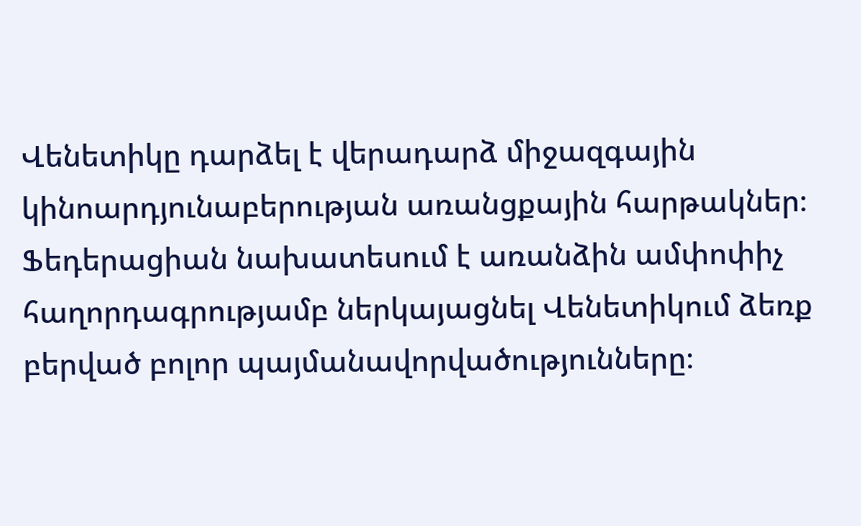Վենետիկը դարձել է վերադարձ միջազգային կինոարդյունաբերության առանցքային հարթակներ։
Ֆեդերացիան նախատեսում է առանձին ամփոփիչ հաղորդագրությամբ ներկայացնել Վենետիկում ձեռք բերված բոլոր պայմանավորվածությունները։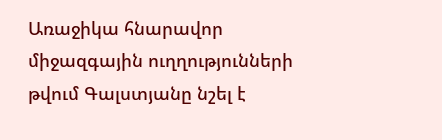Առաջիկա հնարավոր միջազգային ուղղությունների թվում Գալստյանը նշել է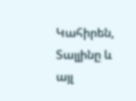Կահիրեն, Տալլինը և այլ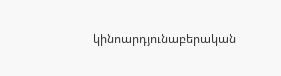կինոարդյունաբերական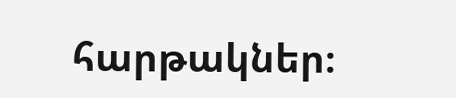հարթակներ։